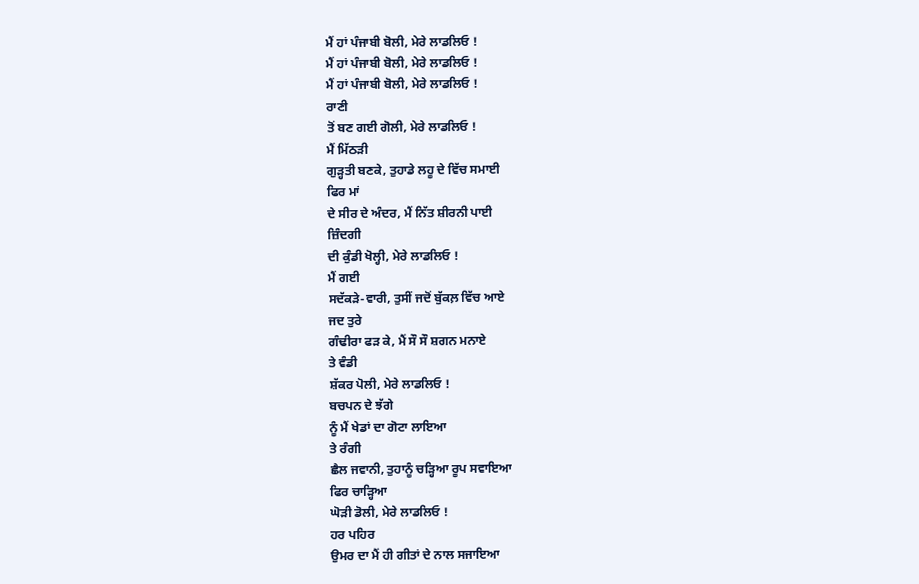ਮੈਂ ਹਾਂ ਪੰਜਾਬੀ ਬੋਲੀ, ਮੇਰੇ ਲਾਡਲਿਓ !
ਮੈਂ ਹਾਂ ਪੰਜਾਬੀ ਬੋਲੀ, ਮੇਰੇ ਲਾਡਲਿਓ !
ਮੈਂ ਹਾਂ ਪੰਜਾਬੀ ਬੋਲੀ, ਮੇਰੇ ਲਾਡਲਿਓ !
ਰਾਣੀ
ਤੋਂ ਬਣ ਗਈ ਗੋਲੀ, ਮੇਰੇ ਲਾਡਲਿਓ !
ਮੈਂ ਮਿੱਠੜੀ
ਗੁੜ੍ਹਤੀ ਬਣਕੇ, ਤੁਹਾਡੇ ਲਹੂ ਦੇ ਵਿੱਚ ਸਮਾਈ
ਫਿਰ ਮਾਂ
ਦੇ ਸੀਰ ਦੇ ਅੰਦਰ, ਮੈਂ ਨਿੱਤ ਸ਼ੀਰਨੀ ਪਾਈ
ਜ਼ਿੰਦਗੀ
ਦੀ ਕੁੰਡੀ ਖੋਲ੍ਹੀ, ਮੇਰੇ ਲਾਡਲਿਓ !
ਮੈਂ ਗਈ
ਸਦੱਕੜੇ-ਵਾਰੀ, ਤੁਸੀਂ ਜਦੋਂ ਬੁੱਕਲ਼ ਵਿੱਚ ਆਏ
ਜਦ ਤੁਰੇ
ਗੰਢੀਰਾ ਫੜ ਕੇ, ਮੈਂ ਸੌ ਸੌ ਸ਼ਗਨ ਮਨਾਏ
ਤੇ ਵੰਡੀ
ਸ਼ੱਕਰ ਪੋਲੀ, ਮੇਰੇ ਲਾਡਲਿਓ !
ਬਚਪਨ ਦੇ ਝੱਗੇ
ਨੂੰ ਮੈਂ ਖੇਡਾਂ ਦਾ ਗੋਟਾ ਲਾਇਆ
ਤੇ ਰੰਗੀ
ਛੈਲ ਜਵਾਨੀ, ਤੁਹਾਨੂੰ ਚੜ੍ਹਿਆ ਰੂਪ ਸਵਾਇਆ
ਫਿਰ ਚਾੜ੍ਹਿਆ
ਘੋੜੀ ਡੋਲੀ, ਮੇਰੇ ਲਾਡਲਿਓ !
ਹਰ ਪਹਿਰ
ਉਮਰ ਦਾ ਮੈਂ ਹੀ ਗੀਤਾਂ ਦੇ ਨਾਲ ਸਜਾਇਆ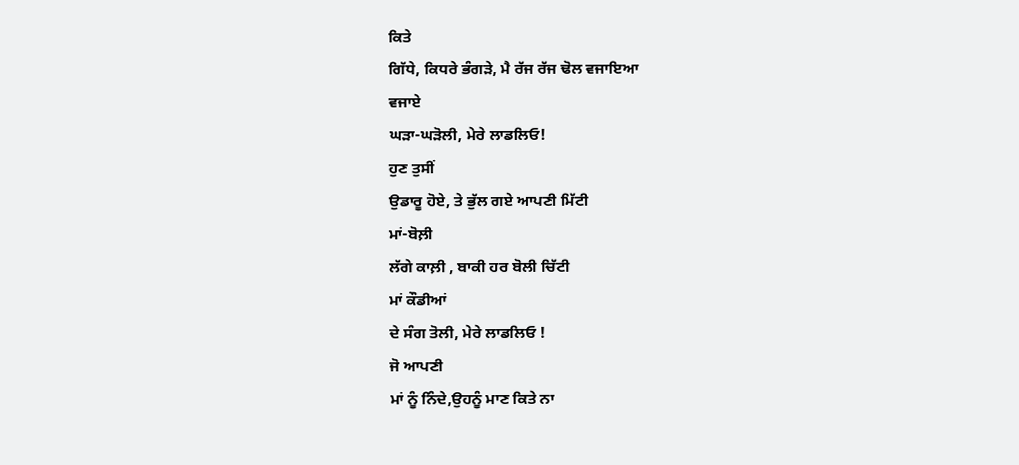ਕਿਤੇ
ਗਿੱਧੇ, ਕਿਧਰੇ ਭੰਗੜੇ, ਮੈ ਰੱਜ ਰੱਜ ਢੋਲ ਵਜਾਇਆ
ਵਜਾਏ
ਘੜਾ-ਘੜੋਲੀ, ਮੇਰੇ ਲਾਡਲਿਓ!
ਹੁਣ ਤੁਸੀਂ
ਉਡਾਰੂ ਹੋਏ, ਤੇ ਭੁੱਲ ਗਏ ਆਪਣੀ ਮਿੱਟੀ
ਮਾਂ-ਬੋਲ਼ੀ
ਲੱਗੇ ਕਾਲ਼ੀ , ਬਾਕੀ ਹਰ ਬੋਲੀ ਚਿੱਟੀ
ਮਾਂ ਕੌਡੀਆਂ
ਦੇ ਸੰਗ ਤੋਲੀ, ਮੇਰੇ ਲਾਡਲਿਓ !
ਜੋ ਆਪਣੀ
ਮਾਂ ਨੂੰ ਨਿੰਦੇ,ਉਹਨੂੰ ਮਾਣ ਕਿਤੇ ਨਾ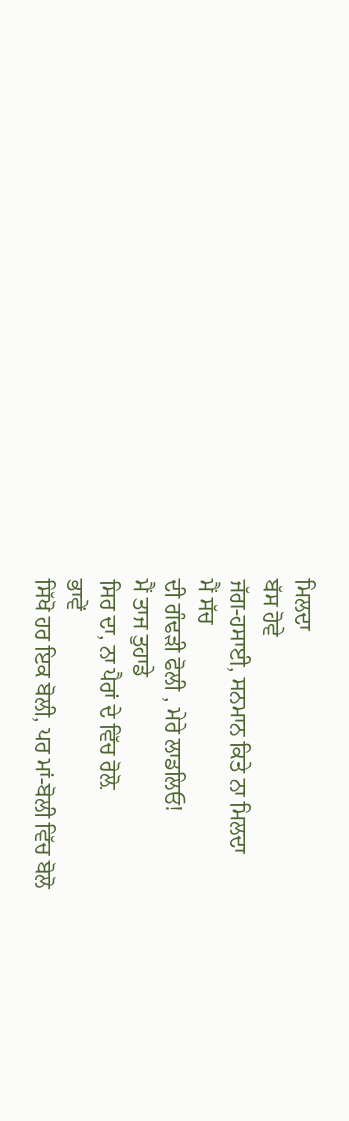ਮਿਲਦਾ
ਬੱਸ ਹੋਵੇ
ਜੱਗ-ਹਸਾਈ, ਸਨਮਾਨ ਕਿਤੇ ਨਾ ਮਿਲਦਾ
ਮੈਂ ਸੱਚ
ਦੀ ਗੰਢੜੀ ਫੋਲੀ , ਮੇਰੇ ਲਾਡਲਿਓ!
ਮੈਂ ਤਾਜ ਤੁਹਾਡੇ
ਸਿਰ ਦਾ, ਨਾ ਪੈਰਾਂ ਦੇ ਵਿੱਚ ਰੋਲ਼ੋ
ਭਾਵੇਂ
ਸਿੱਖੋ ਹਰ ਇਕ ਬੋਲੀ, ਪਰ ਮਾਂ-ਬੋਲੀ ਵਿੱਚ ਬੋਲੋ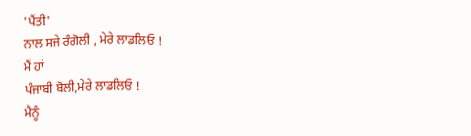'ਪੈਂਤੀ'
ਨਾਲ ਸਜੇ ਰੰਗੋਲੀ , ਮੇਰੇ ਲਾਡਲਿਓ !
ਮੈਂ ਹਾਂ
ਪੰਜਾਬੀ ਬੋਲੀ,ਮੇਰੇ ਲਾਡਲਿਓ !
ਮੈਨੂੰ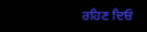ਰਹਿਣ ਦਿਓ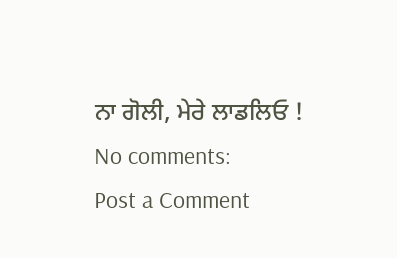ਨਾ ਗੋਲੀ, ਮੇਰੇ ਲਾਡਲਿਓ !
No comments:
Post a Comment